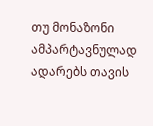თუ მონაზონი ამპარტავნულად ადარებს თავის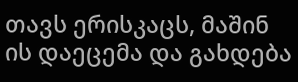თავს ერისკაცს, მაშინ ის დაეცემა და გახდება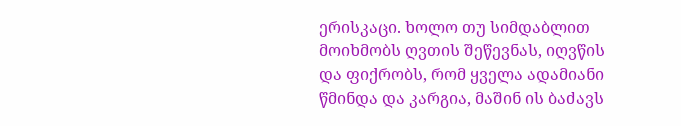ერისკაცი. ხოლო თუ სიმდაბლით მოიხმობს ღვთის შეწევნას, იღვწის და ფიქრობს, რომ ყველა ადამიანი წმინდა და კარგია, მაშინ ის ბაძავს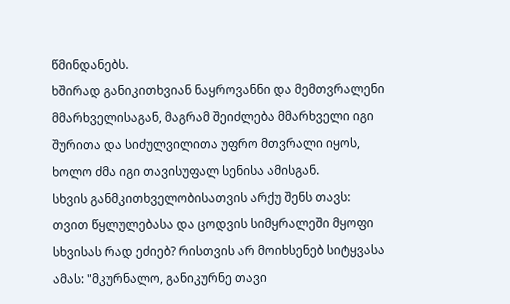წმინდანებს.
ხშირად განიკითხვიან ნაყროვანნი და მემთვრალენი მმარხველისაგან, მაგრამ შეიძლება მმარხველი იგი შურითა და სიძულვილითა უფრო მთვრალი იყოს, ხოლო ძმა იგი თავისუფალ სენისა ამისგან.
სხვის განმკითხველობისათვის არქუ შენს თავს: თვით წყლულებასა და ცოდვის სიმყრალეში მყოფი სხვისას რად ეძიებ? რისთვის არ მოიხსენებ სიტყვასა ამას: "მკურნალო, განიკურნე თავი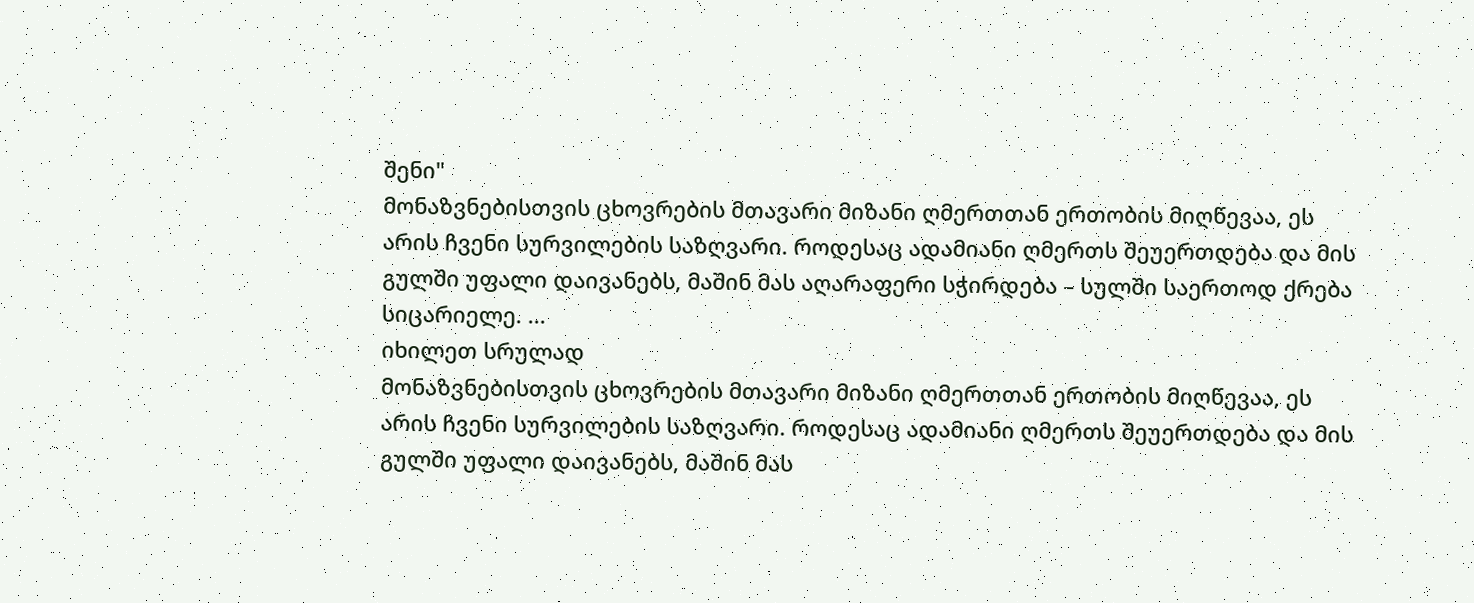შენი"
მონაზვნებისთვის ცხოვრების მთავარი მიზანი ღმერთთან ერთობის მიღწევაა, ეს არის ჩვენი სურვილების საზღვარი. როდესაც ადამიანი ღმერთს შეუერთდება და მის გულში უფალი დაივანებს, მაშინ მას აღარაფერი სჭირდება – სულში საერთოდ ქრება სიცარიელე. ...
იხილეთ სრულად
მონაზვნებისთვის ცხოვრების მთავარი მიზანი ღმერთთან ერთობის მიღწევაა, ეს არის ჩვენი სურვილების საზღვარი. როდესაც ადამიანი ღმერთს შეუერთდება და მის გულში უფალი დაივანებს, მაშინ მას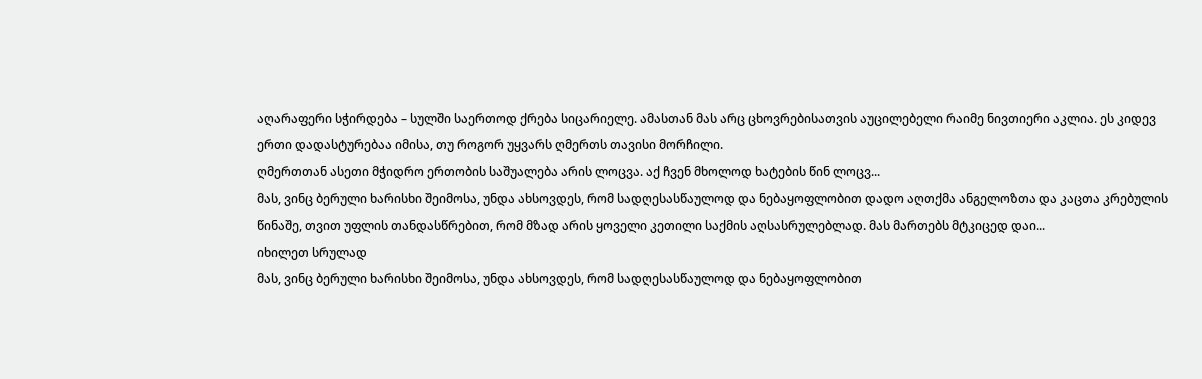აღარაფერი სჭირდება – სულში საერთოდ ქრება სიცარიელე. ამასთან მას არც ცხოვრებისათვის აუცილებელი რაიმე ნივთიერი აკლია. ეს კიდევ ერთი დადასტურებაა იმისა, თუ როგორ უყვარს ღმერთს თავისი მორჩილი.
ღმერთთან ასეთი მჭიდრო ერთობის საშუალება არის ლოცვა. აქ ჩვენ მხოლოდ ხატების წინ ლოცვ...
მას, ვინც ბერული ხარისხი შეიმოსა, უნდა ახსოვდეს, რომ სადღესასწაულოდ და ნებაყოფლობით დადო აღთქმა ანგელოზთა და კაცთა კრებულის წინაშე, თვით უფლის თანდასწრებით, რომ მზად არის ყოველი კეთილი საქმის აღსასრულებლად. მას მართებს მტკიცედ დაი...
იხილეთ სრულად
მას, ვინც ბერული ხარისხი შეიმოსა, უნდა ახსოვდეს, რომ სადღესასწაულოდ და ნებაყოფლობით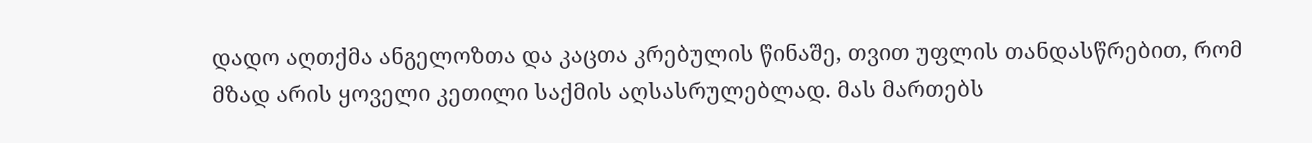დადო აღთქმა ანგელოზთა და კაცთა კრებულის წინაშე, თვით უფლის თანდასწრებით, რომ მზად არის ყოველი კეთილი საქმის აღსასრულებლად. მას მართებს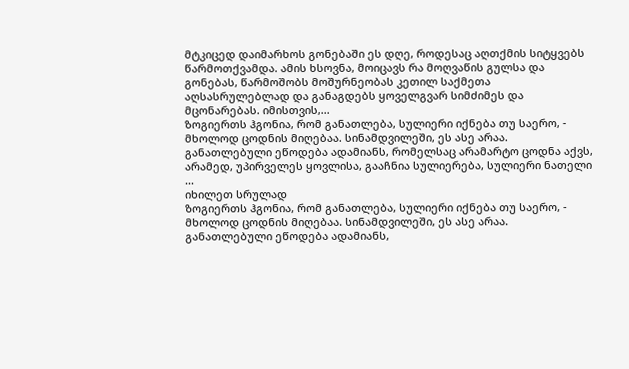მტკიცედ დაიმარხოს გონებაში ეს დღე, როდესაც აღთქმის სიტყვებს წარმოთქვამდა. ამის ხსოვნა, მოიცავს რა მოღვაწის გულსა და გონებას, წარმოშობს მოშურნეობას კეთილ საქმეთა აღსასრულებლად და განაგდებს ყოველგვარ სიმძიმეს და მცონარებას. იმისთვის,...
ზოგიერთს ჰგონია, რომ განათლება, სულიერი იქნება თუ საერო, - მხოლოდ ცოდნის მიღებაა. სინამდვილეში, ეს ასე არაა. განათლებული ეწოდება ადამიანს, რომელსაც არამარტო ცოდნა აქვს, არამედ, უპირველეს ყოვლისა, გააჩნია სულიერება, სულიერი ნათელი ...
იხილეთ სრულად
ზოგიერთს ჰგონია, რომ განათლება, სულიერი იქნება თუ საერო, - მხოლოდ ცოდნის მიღებაა. სინამდვილეში, ეს ასე არაა. განათლებული ეწოდება ადამიანს,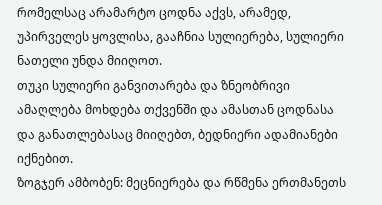რომელსაც არამარტო ცოდნა აქვს, არამედ, უპირველეს ყოვლისა, გააჩნია სულიერება, სულიერი ნათელი უნდა მიიღოთ.
თუკი სულიერი განვითარება და ზნეობრივი ამაღლება მოხდება თქვენში და ამასთან ცოდნასა და განათლებასაც მიიღებთ, ბედნიერი ადამიანები იქნებით.
ზოგჯერ ამბობენ: მეცნიერება და რწმენა ერთმანეთს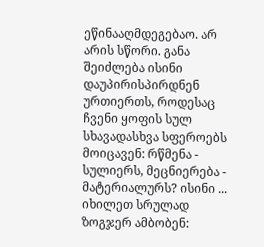ეწინააღმდეგებაო. არ არის სწორი. განა შეიძლება ისინი დაუპირისპირდნენ ურთიერთს, როდესაც ჩვენი ყოფის სულ სხავადასხვა სფეროებს მოიცავენ: რწმენა - სულიერს, მეცნიერება - მატერიალურს? ისინი ...
იხილეთ სრულად
ზოგჯერ ამბობენ: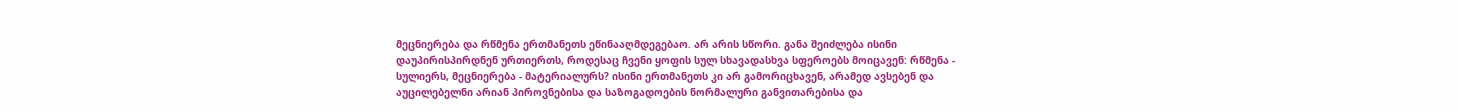მეცნიერება და რწმენა ერთმანეთს ეწინააღმდეგებაო. არ არის სწორი. განა შეიძლება ისინი დაუპირისპირდნენ ურთიერთს, როდესაც ჩვენი ყოფის სულ სხავადასხვა სფეროებს მოიცავენ: რწმენა - სულიერს, მეცნიერება - მატერიალურს? ისინი ერთმანეთს კი არ გამორიცხავენ, არამედ ავსებენ და აუცილებელნი არიან პიროვნებისა და საზოგადოების ნორმალური განვითარებისა და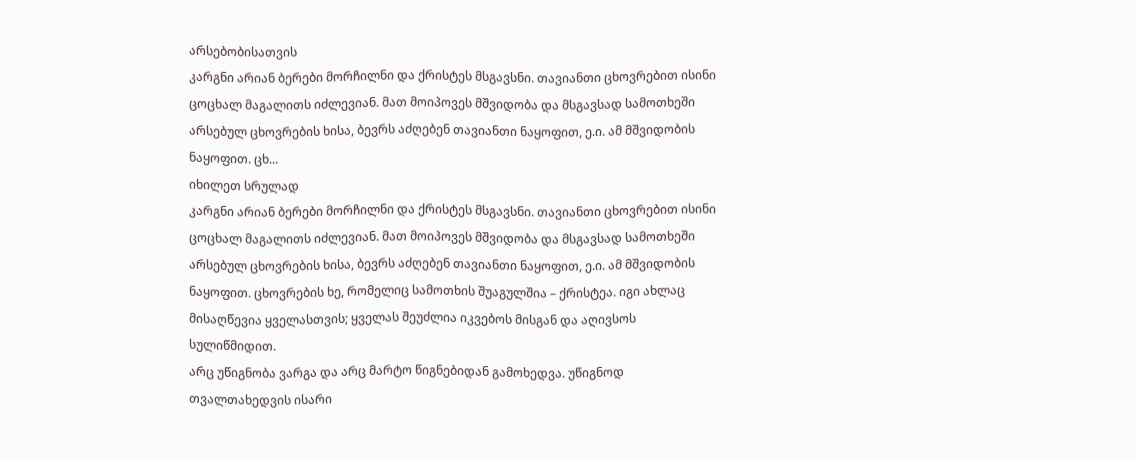არსებობისათვის
კარგნი არიან ბერები მორჩილნი და ქრისტეს მსგავსნი. თავიანთი ცხოვრებით ისინი ცოცხალ მაგალითს იძლევიან. მათ მოიპოვეს მშვიდობა და მსგავსად სამოთხეში არსებულ ცხოვრების ხისა, ბევრს აძღებენ თავიანთი ნაყოფით, ე.ი. ამ მშვიდობის ნაყოფით. ცხ...
იხილეთ სრულად
კარგნი არიან ბერები მორჩილნი და ქრისტეს მსგავსნი. თავიანთი ცხოვრებით ისინი ცოცხალ მაგალითს იძლევიან. მათ მოიპოვეს მშვიდობა და მსგავსად სამოთხეში არსებულ ცხოვრების ხისა, ბევრს აძღებენ თავიანთი ნაყოფით, ე.ი. ამ მშვიდობის ნაყოფით. ცხოვრების ხე, რომელიც სამოთხის შუაგულშია – ქრისტეა. იგი ახლაც მისაღწევია ყველასთვის; ყველას შეუძლია იკვებოს მისგან და აღივსოს სულიწმიდით.
არც უწიგნობა ვარგა და არც მარტო წიგნებიდან გამოხედვა. უწიგნოდ თვალთახედვის ისარი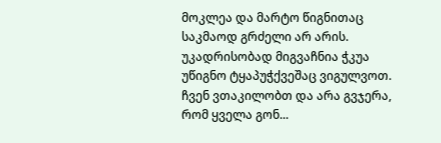მოკლეა და მარტო წიგნითაც საკმაოდ გრძელი არ არის. უკადრისობად მიგვაჩნია ჭკუა უწიგნო ტყაპუჭქვეშაც ვიგულვოთ. ჩვენ ვთაკილობთ და არა გვჯერა, რომ ყველა გონ...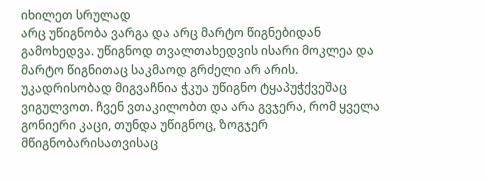იხილეთ სრულად
არც უწიგნობა ვარგა და არც მარტო წიგნებიდან გამოხედვა. უწიგნოდ თვალთახედვის ისარი მოკლეა და მარტო წიგნითაც საკმაოდ გრძელი არ არის. უკადრისობად მიგვაჩნია ჭკუა უწიგნო ტყაპუჭქვეშაც ვიგულვოთ. ჩვენ ვთაკილობთ და არა გვჯერა, რომ ყველა გონიერი კაცი, თუნდა უწიგნოც, ზოგჯერ მწიგნობარისათვისაც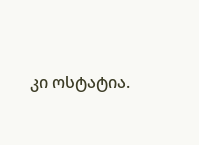კი ოსტატია.